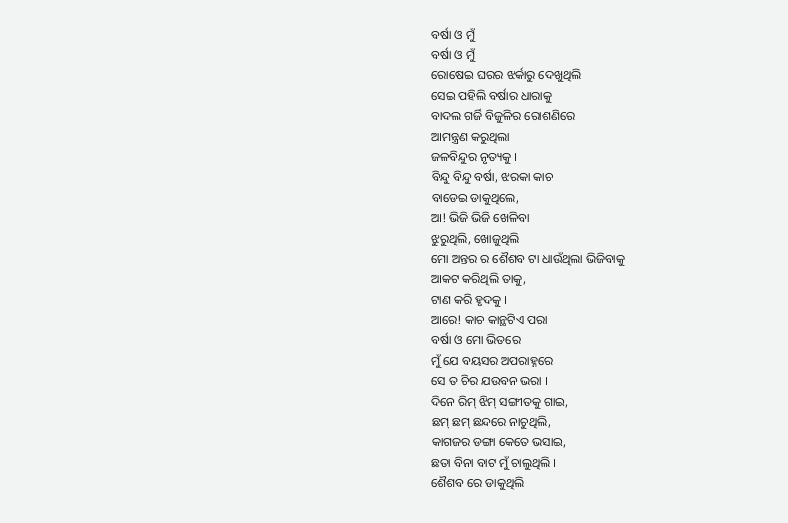ବର୍ଷା ଓ ମୁଁ
ବର୍ଷା ଓ ମୁଁ
ରୋଷେଇ ଘରର ଝର୍କାରୁ ଦେଖୁଥିଲି
ସେଇ ପହିଲି ବର୍ଷାର ଧାରାକୁ
ବାଦଲ ଗର୍ଜି ବିଜୁଳିର ରୋଶଣିରେ
ଆମନ୍ତ୍ରଣ କରୁଥିଲା
ଜଳବିନ୍ଦୁର ନୃତ୍ୟକୁ ।
ବିନ୍ଦୁ ବିନ୍ଦୁ ବର୍ଷା, ଝରକା କାଚ
ବାଡେଇ ଡାକୁଥିଲେ,
ଆ! ଭିଜି ଭିଜି ଖେଳିବା
ଝୁରୁଥିଲି, ଖୋଜୁଥିଲି
ମୋ ଅନ୍ତର ର ଶୈଶବ ଟା ଧାଉଁଥିଲା ଭିଜିବାକୁ
ଆକଟ କରିଥିଲି ତାକୁ,
ଟାଣ କରି ହୃଦକୁ ।
ଆରେ! କାଚ କାନ୍ଥଟିଏ ପରା
ବର୍ଷା ଓ ମୋ ଭିତରେ
ମୁଁ ଯେ ବୟସର ଅପରାହ୍ନରେ
ସେ ତ ଚିର ଯଉବନ ଭରା ।
ଦିନେ ରିମ୍ ଝିମ୍ ସଙ୍ଗୀତକୁ ଗାଇ,
ଛମ୍ ଛମ୍ ଛନ୍ଦରେ ନାଚୁଥିଲି,
କାଗଜର ଡଙ୍ଗା କେତେ ଭସାଇ,
ଛତା ବିନା ବାଟ ମୁଁ ଚାଲୁଥିଲି ।
ଶୈଶବ ରେ ଡାକୁଥିଲି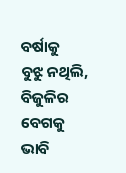ବର୍ଷାକୁ
ବୁଝୁ ନଥିଲି, ବିଜୁଳିର ବେଗକୁ
ଭାବି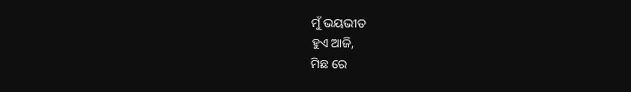ମୁଁ ଭୟଭୀତ
ହୁଏ ଆଜି,
ମିଛ ରେ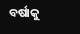ବର୍ଷାକୁ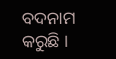ବଦନାମ କରୁଛି ।